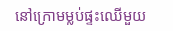នៅក្រោមម្លប់ផ្ទះឈើមួយ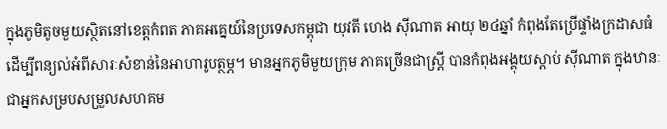ក្នុងភូមិតូចមួយស្ថិតនៅខេត្តកំពត ភាគអគ្នេយ៍នៃប្រទេសកម្ពុជា យុវតី ហេង ស៊ីណាត អាយុ ២៤ឆ្នាំ កំពុងតែប្រើផ្ទាំងក្រដាសធំ ដើម្បីពន្យល់អំពីសារៈសំខាន់នៃអាហារូបត្ថម្ភ។ មានអ្នកភូមិមួយក្រុម ភាគច្រើនជាស្ត្រី បានកំពុងអង្គុយស្តាប់ ស៊ីណាត ក្នុងឋានៈជាអ្នកសម្របសម្រួលសហគម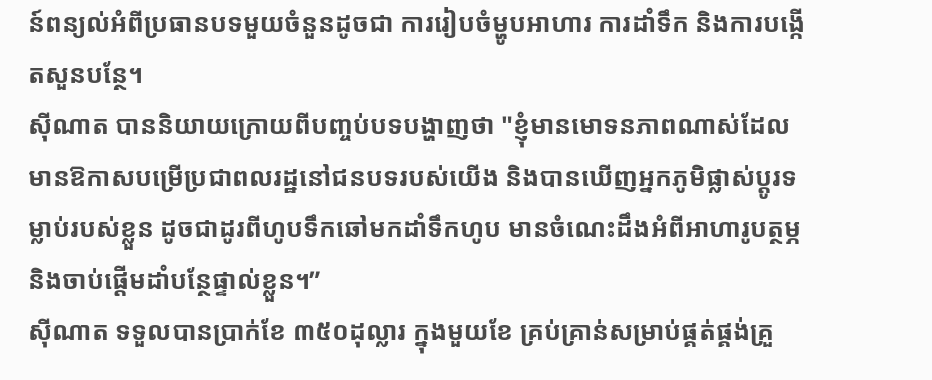ន៍ពន្យល់អំពីប្រធានបទមួយចំនួនដូចជា ការរៀបចំម្ហូបអាហារ ការដាំទឹក និងការបង្កើតសួនបន្ថែ។
ស៊ីណាត បាននិយាយក្រោយពីបញ្ចប់បទបង្ហាញថា "ខ្ញុំមានមោទនភាពណាស់ដែលមានឱកាសបម្រើប្រជាពលរដ្ឋនៅជនបទរបស់យើង និងបានឃើញអ្នកភូមិផ្លាស់ប្តូរទម្លាប់របស់ខ្លួន ដូចជាដូរពីហូបទឹកឆៅមកដាំទឹកហូប មានចំណេះដឹងអំពីអាហារូបត្ថម្ភ និងចាប់ផ្តើមដាំបន្ថែផ្ទាល់ខ្លួន។”
ស៊ីណាត ទទួលបានប្រាក់ខែ ៣៥០ដុល្លារ ក្នុងមួយខែ គ្រប់គ្រាន់សម្រាប់ផ្គត់ផ្គង់គ្រួ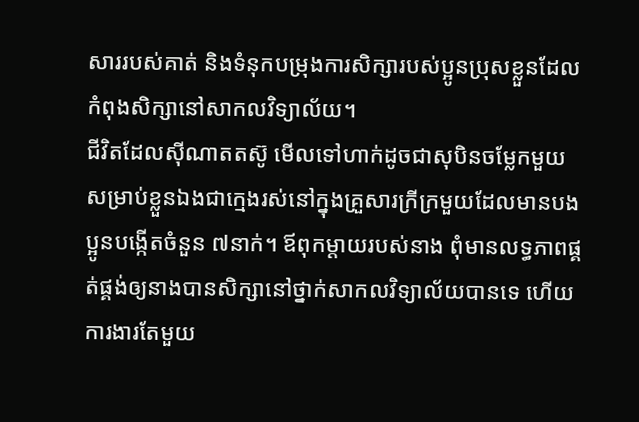សាររបស់គាត់ និងទំនុកបម្រុងការសិក្សារបស់ប្អូនប្រុសខ្លួនដែលកំពុងសិក្សានៅសាកលវិទ្យាល័យ។
ជីវិតដែលស៊ីណាតតស៊ូ មើលទៅហាក់ដូចជាសុបិនចម្លែកមួយសម្រាប់ខ្លួនឯងជាក្មេងរស់នៅក្នុងគ្រួសារក្រីក្រមួយដែលមានបងប្អូនបង្កើតចំនួន ៧នាក់។ ឪពុកម្តាយរបស់នាង ពុំមានលទ្ធភាពផ្គត់ផ្គង់ឲ្យនាងបានសិក្សានៅថ្នាក់សាកលវិទ្យាល័យបានទេ ហើយការងារតែមួយ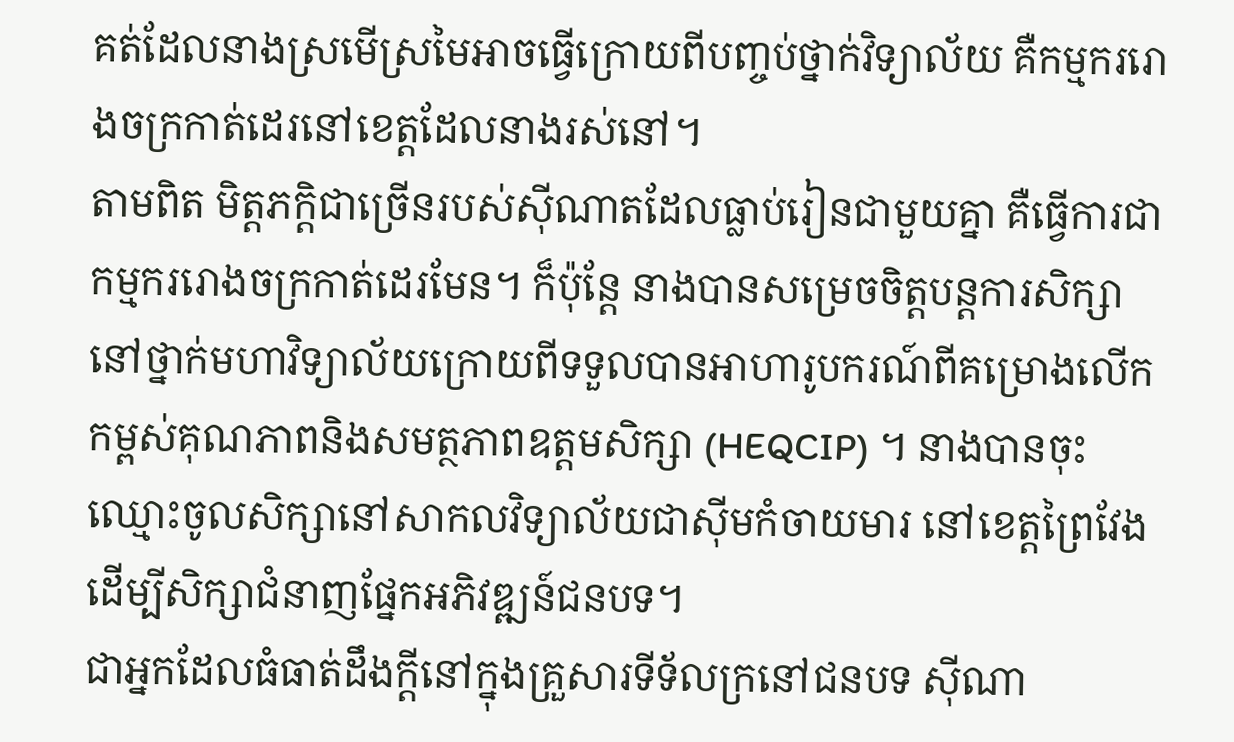គត់ដែលនាងស្រមើស្រមៃអាចធ្វើក្រោយពីបញ្ចប់ថ្នាក់វិទ្យាល័យ គឺកម្មកររោងចក្រកាត់ដេរនៅខេត្តដែលនាងរស់នៅ។
តាមពិត មិត្តភក្តិជាច្រើនរបស់ស៊ីណាតដែលធ្លាប់រៀនជាមួយគ្នា គឺធ្វើការជាកម្មកររោងចក្រកាត់ដេរមែន។ ក៏ប៉ុន្តែ នាងបានសម្រេចចិត្តបន្តការសិក្សានៅថ្នាក់មហាវិទ្យាល័យក្រោយពីទទួលបានអាហារូបករណ៍ពីគម្រោងលើកកម្ពស់គុណភាពនិងសមត្ថភាពឧត្តមសិក្សា (HEQCIP) ។ នាងបានចុះឈ្មោះចូលសិក្សានៅសាកលវិទ្យាល័យជាស៊ីមកំចាយមារ នៅខេត្តព្រៃវែងដើម្បីសិក្សាជំនាញផ្នែកអភិវឌ្ឍន៍ជនបទ។
ជាអ្នកដែលធំធាត់ដឹងក្តីនៅក្នុងគ្រួសារទីទ័លក្រនៅជនបទ ស៊ីណា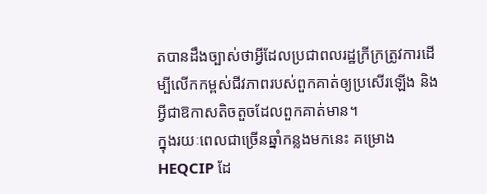តបានដឹងច្បាស់ថាអ្វីដែលប្រជាពលរដ្ឋក្រីក្រត្រូវការដើម្បីលើកកម្ពស់ជីវភាពរបស់ពួកគាត់ឲ្យប្រសើរឡើង និងអ្វីជាឱកាសតិចតួចដែលពួកគាត់មាន។
ក្នុងរយៈពេលជាច្រើនឆ្នាំកន្លងមកនេះ គម្រោង HEQCIP ដែ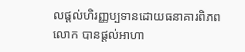លផ្តល់ហិរញ្ញប្បទានដោយធនាគារពិភពលោក បានផ្តល់អាហា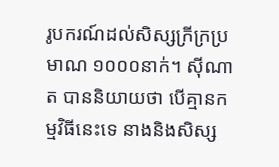រូបករណ៍ដល់សិស្សក្រីក្រប្រមាណ ១០០០នាក់។ ស៊ីណាត បាននិយាយថា បើគ្មានកម្មវិធីនេះទេ នាងនិងសិស្ស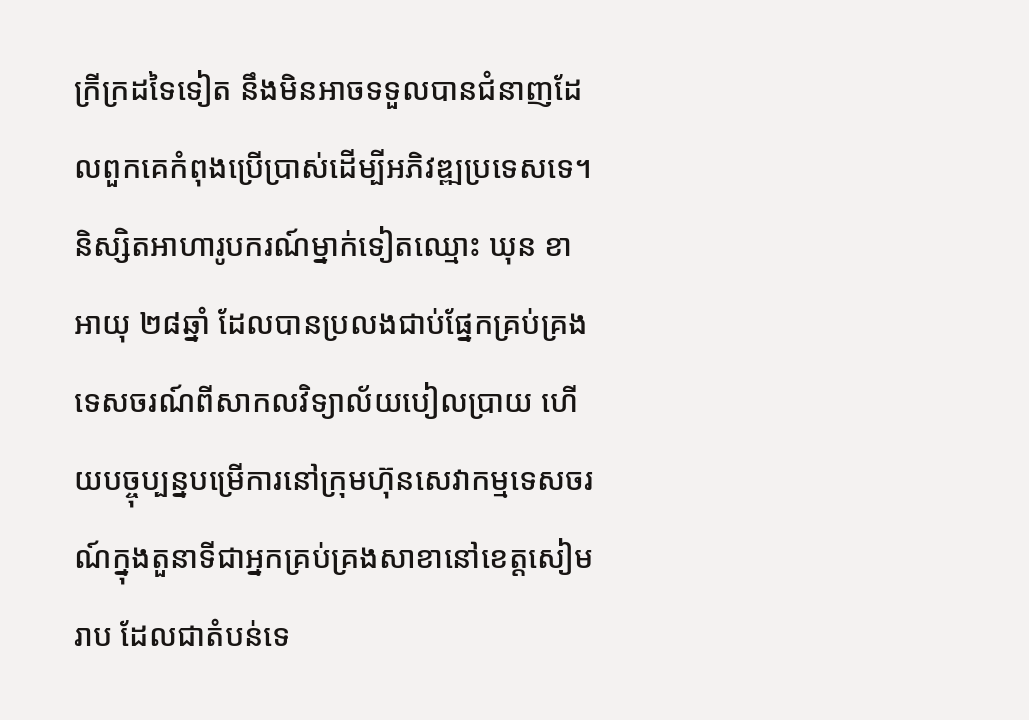ក្រីក្រដទៃទៀត នឹងមិនអាចទទួលបានជំនាញដែលពួកគេកំពុងប្រើប្រាស់ដើម្បីអភិវឌ្ឍប្រទេសទេ។
និស្សិតអាហារូបករណ៍ម្នាក់ទៀតឈ្មោះ ឃុន ខា អាយុ ២៨ឆ្នាំ ដែលបានប្រលងជាប់ផ្នែកគ្រប់គ្រងទេសចរណ៍ពីសាកលវិទ្យាល័យបៀលប្រាយ ហើយបច្ចុប្បន្នបម្រើការនៅក្រុមហ៊ុនសេវាកម្មទេសចរណ៍ក្នុងតួនាទីជាអ្នកគ្រប់គ្រងសាខានៅខេត្តសៀមរាប ដែលជាតំបន់ទេ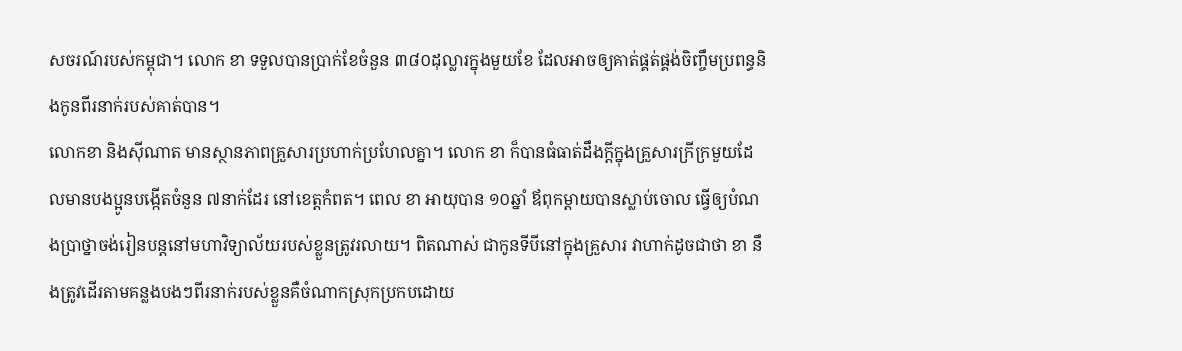សចរណ៍របស់កម្ពុជា។ លោក ខា ទទួលបានប្រាក់ខែចំនួន ៣៨០ដុល្លារក្នុងមួយខែ ដែលអាចឲ្យគាត់ផ្គត់ផ្គង់ចិញ្ចឹមប្រពន្ធនិងកូនពីរនាក់របស់គាត់បាន។
លោកខា និងស៊ីណាត មានស្ថានភាពគ្រួសារប្រហាក់ប្រហែលគ្នា។ លោក ខា ក៏បានធំធាត់ដឹងក្តីក្នុងគ្រួសារក្រីក្រមួយដែលមានបងប្អូនបង្កើតចំនួន ៧នាក់ដែរ នៅខេត្តកំពត។ ពេល ខា អាយុបាន ១០ឆ្នាំ ឪពុកម្តាយបានស្លាប់ចោល ធ្វើឲ្យបំណងប្រាថ្នាចង់រៀនបន្តនៅមហាវិទ្យាល័យរបស់ខ្លួនត្រូវរលាយ។ ពិតណាស់ ជាកូនទីបីនៅក្នុងគ្រួសារ វាហាក់ដូចជាថា ខា នឹងត្រូវដើរតាមគន្លងបងៗពីរនាក់របស់ខ្លួនគឺចំណាកស្រុកប្រកបដោយ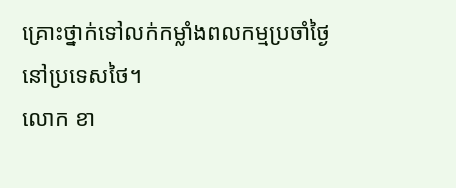គ្រោះថ្នាក់ទៅលក់កម្លាំងពលកម្មប្រចាំថ្ងៃនៅប្រទេសថៃ។
លោក ខា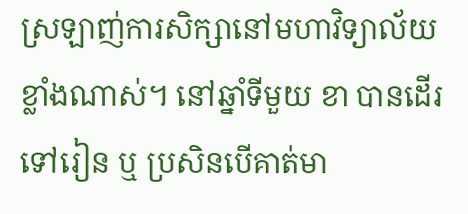ស្រឡាញ់ការសិក្សានៅមហាវិទ្យាល័យខ្លាំងណាស់។ នៅឆ្នាំទីមួយ ខា បានដើរទៅរៀន ឬ ប្រសិនបើគាត់មា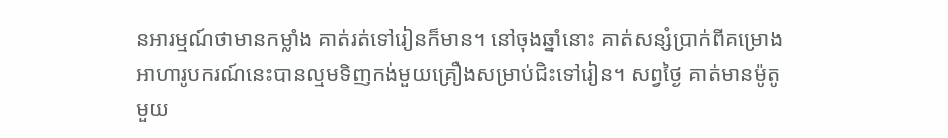នអារម្មណ៍ថាមានកម្លាំង គាត់រត់ទៅរៀនក៏មាន។ នៅចុងឆ្នាំនោះ គាត់សន្សំប្រាក់ពីគម្រោងអាហារូបករណ៍នេះបានល្មមទិញកង់មួយគ្រឿងសម្រាប់ជិះទៅរៀន។ សព្វថ្ងៃ គាត់មានម៉ូតូមួយ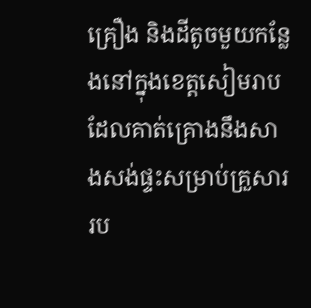គ្រឿង និងដីតូចមួយកន្លែងនៅក្នុងខេត្តសៀមរាប ដែលគាត់គ្រោងនឹងសាងសង់ផ្ទះសម្រាប់គ្រួសាររប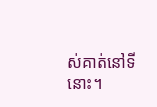ស់គាត់នៅទីនោះ។